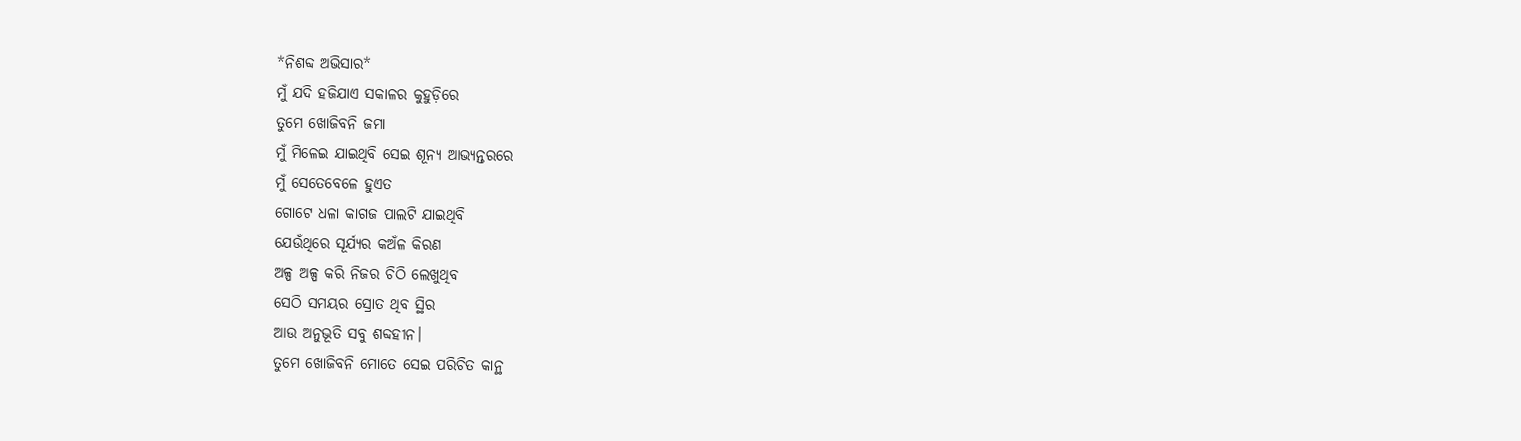*ନିଶବ୍ଦ ଅଭିସାର*
ମୁଁ ଯଦି ହଜିଯାଏ ସକାଳର କୁହୁଡ଼ିରେ
ତୁମେ ଖୋଜିବନି ଜମା
ମୁଁ ମିଳେଇ ଯାଇଥିବି ସେଇ ଶୂନ୍ୟ ଆଭ୍ୟନ୍ତରରେ
ମୁଁ ସେତେବେଳେ ହୁଏତ
ଗୋଟେ ଧଳା କାଗଜ ପାଲଟି ଯାଇଥିବି
ଯେଉଁଥିରେ ସୂର୍ଯ୍ୟର କଅଁଳ କିରଣ
ଅଳ୍ପ ଅଳ୍ପ କରି ନିଜର ଚିଠି ଲେଖୁଥିବ
ସେଠି ସମୟର ସ୍ରୋତ ଥିବ ସ୍ଥିର
ଆଉ ଅନୁଭୂତି ସବୁ ଶବ୍ଦହୀନ।
ତୁମେ ଖୋଜିବନି ମୋତେ ସେଇ ପରିଚିତ କାନ୍ଥ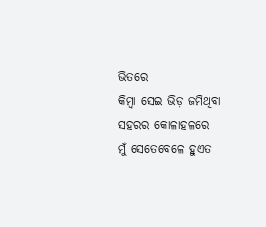ଭିତରେ
କିମ୍ବା ସେଇ ଭିଡ଼ ଜମିଥିବା ସହରର କୋଳାହଳରେ
ମୁଁ ସେତେବେଳେ ହୁଏତ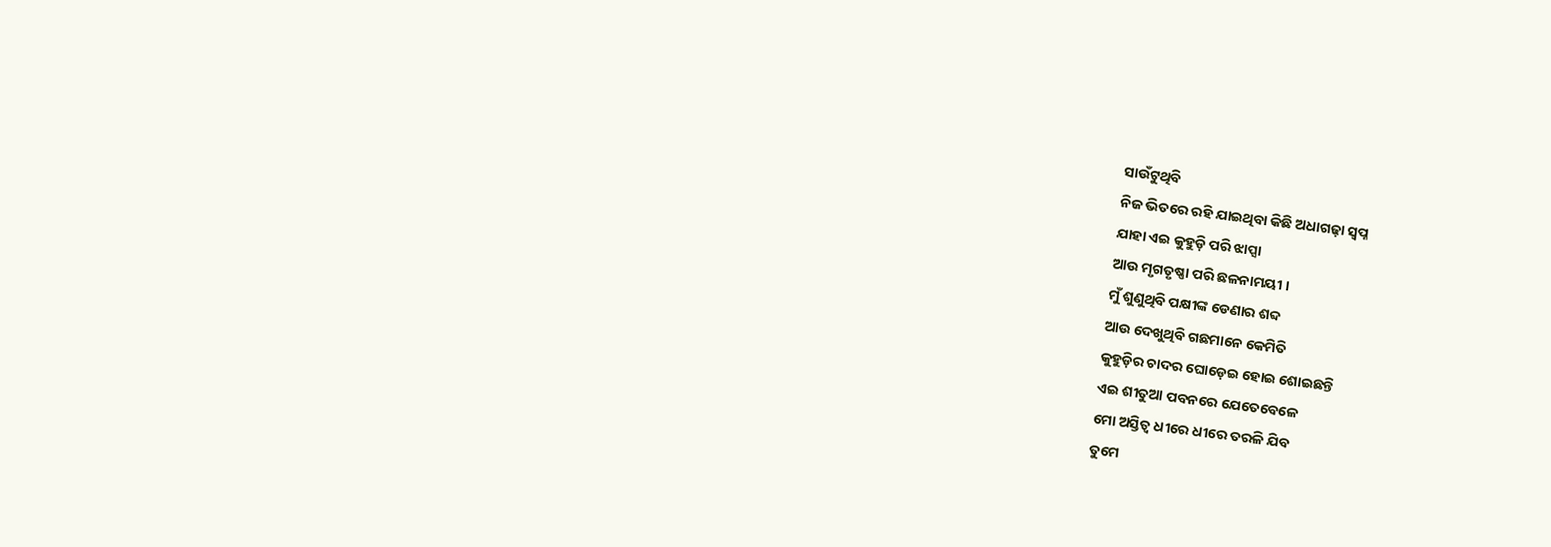ସାଉଁଟୁଥିବି
ନିଜ ଭିତରେ ରହି ଯାଇଥିବା କିଛି ଅଧାଗଢ଼ା ସ୍ୱପ୍ନ
ଯାହା ଏଇ କୁହୁଡ଼ି ପରି ଝାପ୍ସା
ଆଉ ମୃଗତୃଷ୍ଣା ପରି ଛଳନାମୟୀ ।
ମୁଁ ଶୁଣୁଥିବି ପକ୍ଷୀଙ୍କ ଡେଣାର ଶବ୍ଦ
ଆଉ ଦେଖୁଥିବି ଗଛମାନେ କେମିତି
କୁହୁଡ଼ିର ଚାଦର ଘୋଡ଼େଇ ହୋଇ ଶୋଇଛନ୍ତି
ଏଇ ଶୀତୁଆ ପବନରେ ଯେତେବେଳେ
ମୋ ଅସ୍ତିତ୍ୱ ଧୀରେ ଧୀରେ ତରଳି ଯିବ
ତୁମେ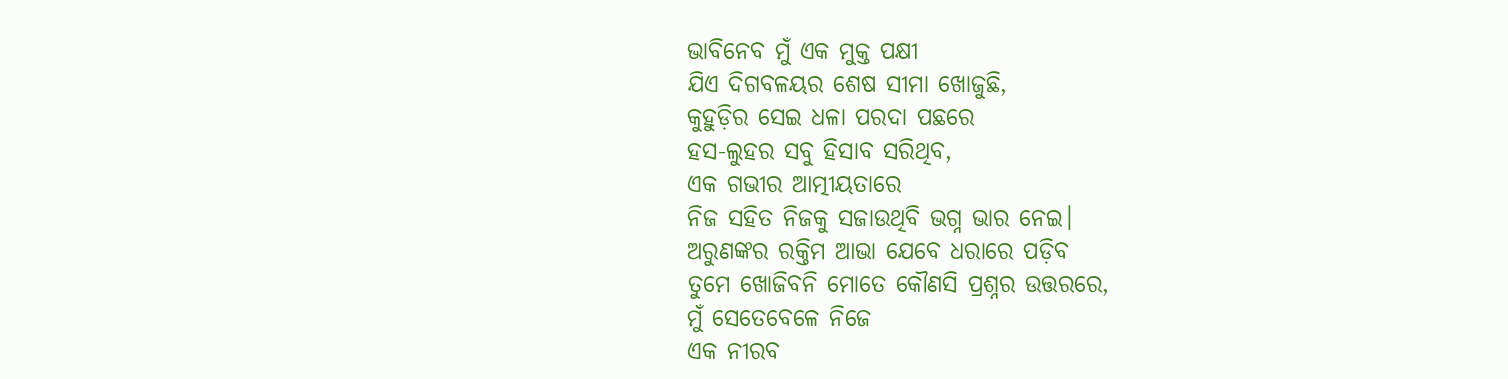ଭାବିନେବ ମୁଁ ଏକ ମୁକ୍ତ ପକ୍ଷୀ
ଯିଏ ଦିଗବଳୟର ଶେଷ ସୀମା ଖୋଜୁଛି,
କୁହୁଡ଼ିର ସେଇ ଧଳା ପରଦା ପଛରେ
ହସ-ଲୁହର ସବୁ ହିସାବ ସରିଥିବ,
ଏକ ଗଭୀର ଆତ୍ମୀୟତାରେ
ନିଜ ସହିତ ନିଜକୁ ସଜାଉଥିବି ଭଗ୍ନ ଭାର ନେଇ।
ଅରୁଣଙ୍କର ରକ୍ତିମ ଆଭା ଯେବେ ଧରାରେ ପଡ଼ିବ
ତୁମେ ଖୋଜିବନି ମୋତେ କୌଣସି ପ୍ରଶ୍ନର ଉତ୍ତରରେ,
ମୁଁ ସେତେବେଳେ ନିଜେ
ଏକ ନୀରବ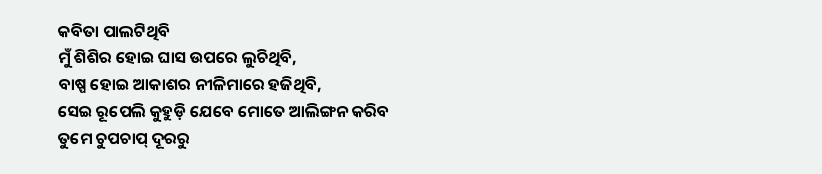କବିତା ପାଲଟିଥିବି
ମୁଁ ଶିଶିର ହୋଇ ଘାସ ଉପରେ ଲୁଚିଥିବି,
ବାଷ୍ପ ହୋଇ ଆକାଶର ନୀଳିମାରେ ହଜିଥିବି,
ସେଇ ରୂପେଲି କୁହୁଡ଼ି ଯେବେ ମୋତେ ଆଲିଙ୍ଗନ କରିବ
ତୁମେ ଚୁପଚାପ୍ ଦୂରରୁ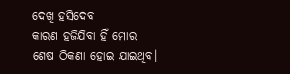ଦେଖି ହସିଦେବ
କାରଣ ହଜିଯିବା ହିଁ ମୋର
ଶେଷ ଠିକଣା ହୋଇ ଯାଇଥିବ।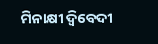ମିନାକ୍ଷୀ ଦ୍ବିବେଦୀ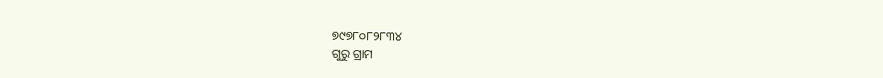୭୯୭୮୦୮୨୮୩୪
ଗୁରୁ ଗ୍ରାମ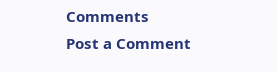Comments
Post a Comment